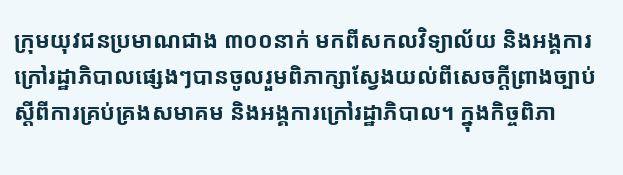ក្រុមយុវជនប្រមាណជាង ៣០០នាក់ មកពីសកលវិទ្យាល័យ និងអង្គការក្រៅរដ្ឋាភិបាលផ្សេងៗបានចូលរួមពិភាក្សាស្វែងយល់ពីសេចក្ដីព្រាងច្បាប់ស្ដីពីការគ្រប់គ្រងសមាគម និងអង្គការក្រៅរដ្ឋាភិបាល។ ក្នុងកិច្ចពិភា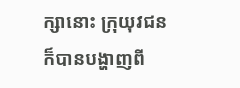ក្សានោះ ក្រុយុវជនក៏បានបង្ហាញពី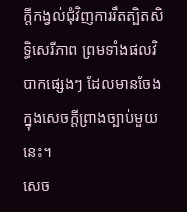ក្តីកង្វល់ជុំវិញការរឹតត្បិតសិទ្ធិសេរីភាព ព្រមទាំងផលវិបាកផ្សេងៗ ដែលមានចែងក្នុងសេចក្ដីព្រាងច្បាប់មួយនេះ។
សេច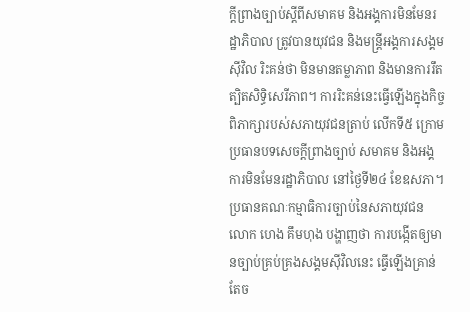ក្ដីព្រាងច្បាប់ស្តីពីសមាគម និងអង្គការមិនមែនរដ្ឋាភិបាល ត្រូវបានយុវជន និងមន្ត្រីអង្គការសង្គមស៊ីវិល រិះគន់ថា មិនមានតម្លាភាព និងមានការរឹតត្បិតសិទ្ធិសេរីភាព។ ការរិះគន់នេះធ្វើឡើងក្នុងកិច្ចពិភាក្សារបស់សភាយុវជនត្រាប់ លើកទី៥ ក្រោមប្រធានបទសេចក្ដីព្រាងច្បាប់ សមាគម និងអង្គការមិនមែនរដ្ឋាភិបាល នៅថ្ងៃទី២៤ ខែឧសភា។
ប្រធានគណៈកម្មាធិការច្បាប់នៃសភាយុវជន លោក ហេង គឹមហុង បង្ហាញថា ការបង្កើតឲ្យមានច្បាប់គ្រប់គ្រងសង្គមស៊ីវិលនេះ ធ្វើឡើងគ្រាន់តែច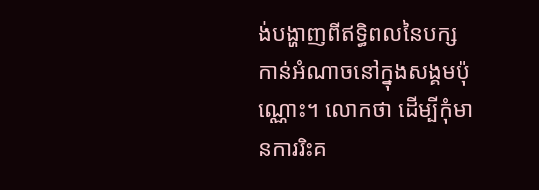ង់បង្ហាញពីឥទ្ធិពលនៃបក្សកាន់អំណាចនៅក្នុងសង្គមប៉ុណ្ណោះ។ លោកថា ដើម្បីកុំមានការរិះគ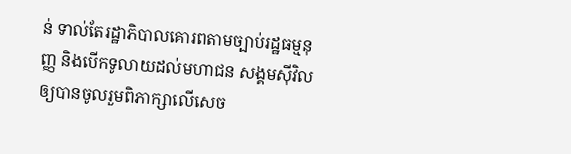ន់ ទាល់តែរដ្ឋាភិបាលគោរពតាមច្បាប់រដ្ឋធម្មនុញ្ញ និងបើកទូលាយដល់មហាជន សង្គមស៊ីវិលឲ្យបានចូលរួមពិភាក្សាលើសេច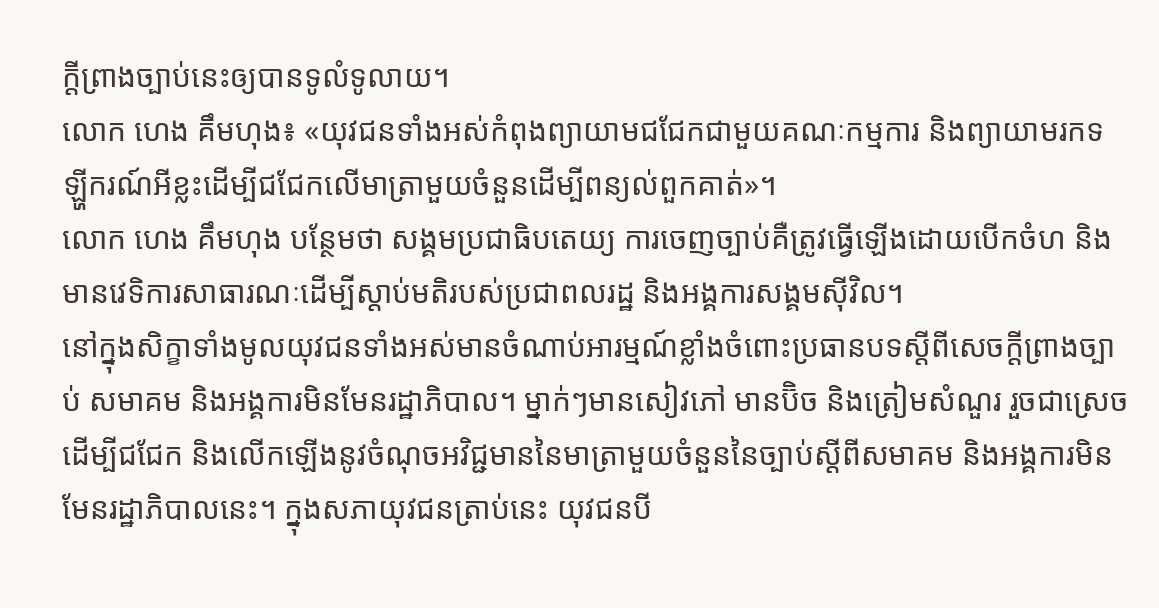ក្ដីព្រាងច្បាប់នេះឲ្យបានទូលំទូលាយ។
លោក ហេង គឹមហុង៖ «យុវជនទាំងអស់កំពុងព្យាយាមជជែកជាមួយគណៈកម្មការ និងព្យាយាមរកទឡ្ហីករណ៍អីខ្លះដើម្បីជជែកលើមាត្រាមួយចំនួនដើម្បីពន្យល់ពួកគាត់»។
លោក ហេង គឹមហុង បន្ថែមថា សង្គមប្រជាធិបតេយ្យ ការចេញច្បាប់គឺត្រូវធ្វើឡើងដោយបើកចំហ និងមានវេទិការសាធារណៈដើម្បីស្តាប់មតិរបស់ប្រជាពលរដ្ឋ និងអង្គការសង្គមស៊ីវិល។
នៅក្នុងសិក្ខាទាំងមូលយុវជនទាំងអស់មានចំណាប់អារម្មណ៍ខ្លាំងចំពោះប្រធានបទស្តីពីសេចក្ដីព្រាងច្បាប់ សមាគម និងអង្គការមិនមែនរដ្ឋាភិបាល។ ម្នាក់ៗមានសៀវភៅ មានប៊ិច និងត្រៀមសំណួរ រួចជាស្រេចដើម្បីជជែក និងលើកឡើងនូវចំណុចអវិជ្ជមាននៃមាត្រាមួយចំនួននៃច្បាប់ស្ដីពីសមាគម និងអង្គការមិនមែនរដ្ឋាភិបាលនេះ។ ក្នុងសភាយុវជនត្រាប់នេះ យុវជនបី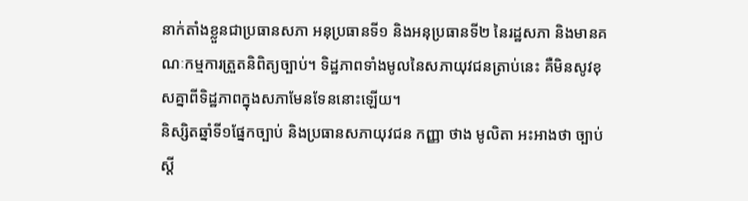នាក់តាំងខ្លួនជាប្រធានសភា អនុប្រធានទី១ និងអនុប្រធានទី២ នៃរដ្ឋសភា និងមានគណៈកម្មការត្រួតនិពិត្យច្បាប់។ ទិដ្ឋភាពទាំងមូលនៃសភាយុវជនត្រាប់នេះ គឺមិនសូវខុសគ្នាពីទិដ្ឋភាពក្នុងសភាមែនទែននោះឡើយ។
និស្សិតឆ្នាំទី១ផ្នែកច្បាប់ និងប្រធានសភាយុវជន កញ្ញា ថាង មូលិតា អះអាងថា ច្បាប់ស្ដី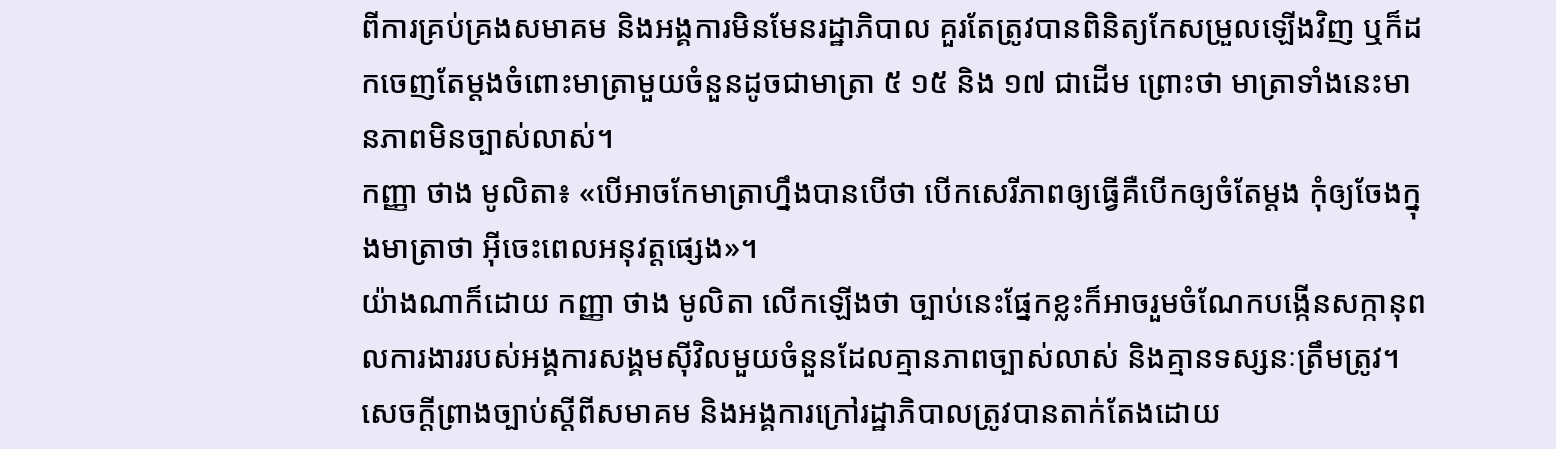ពីការគ្រប់គ្រងសមាគម និងអង្គការមិនមែនរដ្ឋាភិបាល គួរតែត្រូវបានពិនិត្យកែសម្រួលឡើងវិញ ឬក៏ដកចេញតែម្ដងចំពោះមាត្រាមួយចំនួនដូចជាមាត្រា ៥ ១៥ និង ១៧ ជាដើម ព្រោះថា មាត្រាទាំងនេះមានភាពមិនច្បាស់លាស់។
កញ្ញា ថាង មូលិតា៖ «បើអាចកែមាត្រាហ្នឹងបានបើថា បើកសេរីភាពឲ្យធ្វើគឺបើកឲ្យចំតែម្តង កុំឲ្យចែងក្នុងមាត្រាថា អ៊ីចេះពេលអនុវត្តផ្សេង»។
យ៉ាងណាក៏ដោយ កញ្ញា ថាង មូលិតា លើកឡើងថា ច្បាប់នេះផ្នែកខ្លះក៏អាចរួមចំណែកបង្កើនសក្កានុពលការងាររបស់អង្គការសង្គមស៊ីវិលមួយចំនួនដែលគ្មានភាពច្បាស់លាស់ និងគ្មានទស្សនៈត្រឹមត្រូវ។
សេចក្ដីព្រាងច្បាប់ស្តីពីសមាគម និងអង្គការក្រៅរដ្ឋាភិបាលត្រូវបានតាក់តែងដោយ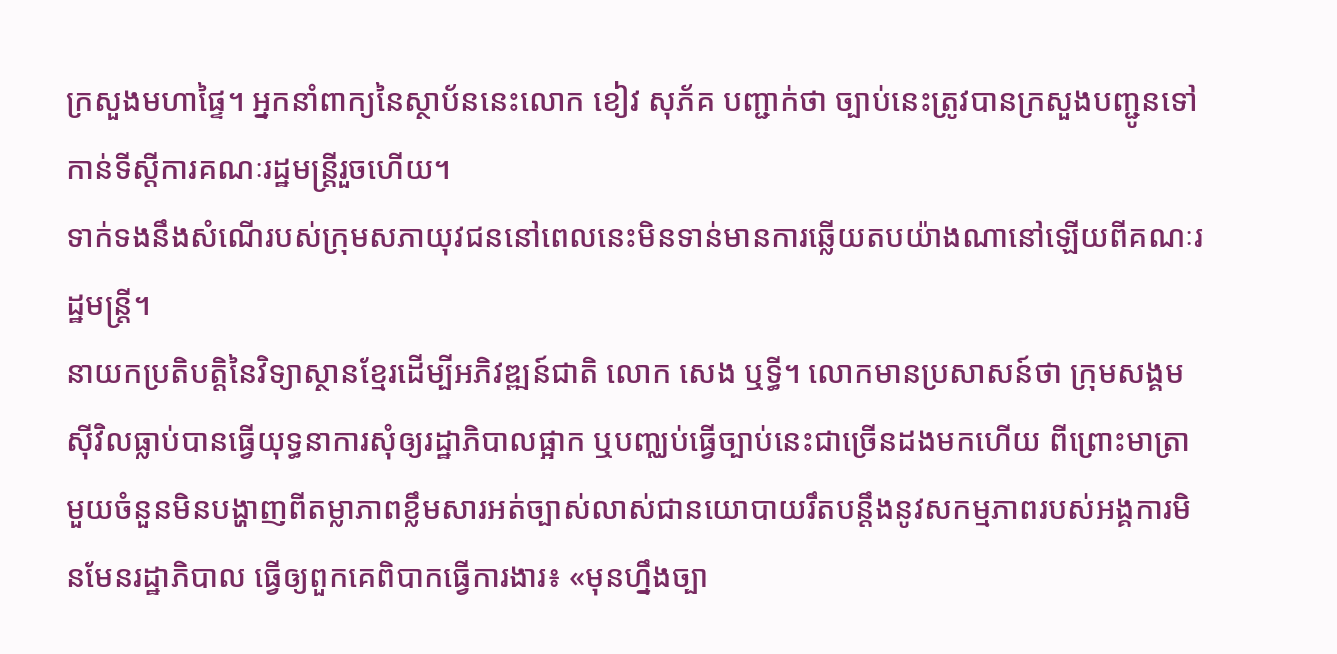ក្រសួងមហាផ្ទៃ។ អ្នកនាំពាក្យនៃស្ថាប័ននេះលោក ខៀវ សុភ័គ បញ្ជាក់ថា ច្បាប់នេះត្រូវបានក្រសួងបញ្ជូនទៅកាន់ទីស្ដីការគណៈរដ្ឋមន្ត្រីរួចហើយ។
ទាក់ទងនឹងសំណើរបស់ក្រុមសភាយុវជននៅពេលនេះមិនទាន់មានការឆ្លើយតបយ៉ាងណានៅឡើយពីគណៈរដ្ឋមន្ត្រី។
នាយកប្រតិបត្តិនៃវិទ្យាស្ថានខ្មែរដើម្បីអភិវឌ្ឍន៍ជាតិ លោក សេង ឬទ្ធី។ លោកមានប្រសាសន៍ថា ក្រុមសង្គមស៊ីវិលធ្លាប់បានធ្វើយុទ្ធនាការសុំឲ្យរដ្ឋាភិបាលផ្អាក ឬបញ្ឈប់ធ្វើច្បាប់នេះជាច្រើនដងមកហើយ ពីព្រោះមាត្រាមួយចំនួនមិនបង្ហាញពីតម្លាភាពខ្លឹមសារអត់ច្បាស់លាស់ជានយោបាយរឹតបន្តឹងនូវសកម្មភាពរបស់អង្គការមិនមែនរដ្ឋាភិបាល ធ្វើឲ្យពួកគេពិបាកធ្វើការងារ៖ «មុនហ្នឹងច្បា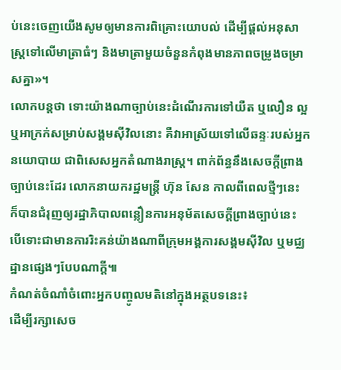ប់នេះចេញយើងសូមឲ្យមានការពិគ្រោះយោបល់ ដើម្បីផ្តល់អនុសាស្ត្រទៅលើមាត្រាធំៗ និងមាត្រាមួយចំនួនកំពុងមានភាពចម្រូងចម្រាសគ្នា»។
លោកបន្តថា ទោះយ៉ាងណាច្បាប់នេះដំណើរការទៅយឺត ឬលឿន ល្អ ឬអាក្រក់សម្រាប់សង្គមស៊ីវិលនោះ គឺវាអាស្រ័យទៅលើឆន្ទៈរបស់អ្នកនយោបាយ ជាពិសេសអ្នកតំណាងរាស្ត្រ។ ពាក់ព័ន្ធនឹងសេចក្តីព្រាងច្បាប់នេះដែរ លោកនាយករដ្ឋមន្ត្រី ហ៊ុន សែន កាលពីពេលថ្មីៗនេះ ក៏បានជំរុញឲ្យរដ្ឋាភិបាលពន្លឿនការអនុម័តសេចក្ដីព្រាងច្បាប់នេះ បើទោះជាមានការរិះគន់យ៉ាងណាពីក្រុមអង្គការសង្គមស៊ីវិល ឬមជ្ឈដ្ឋានផ្សេងៗបែបណាក្ដី៕
កំណត់ចំណាំចំពោះអ្នកបញ្ចូលមតិនៅក្នុងអត្ថបទនេះ៖
ដើម្បីរក្សាសេច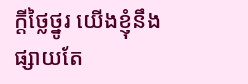ក្ដីថ្លៃថ្នូរ យើងខ្ញុំនឹងផ្សាយតែ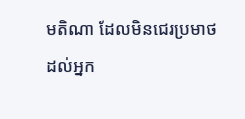មតិណា ដែលមិនជេរប្រមាថដល់អ្នក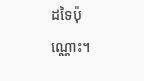ដទៃប៉ុណ្ណោះ។